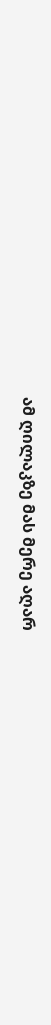ამ ღილაკზე მას მერე აღარ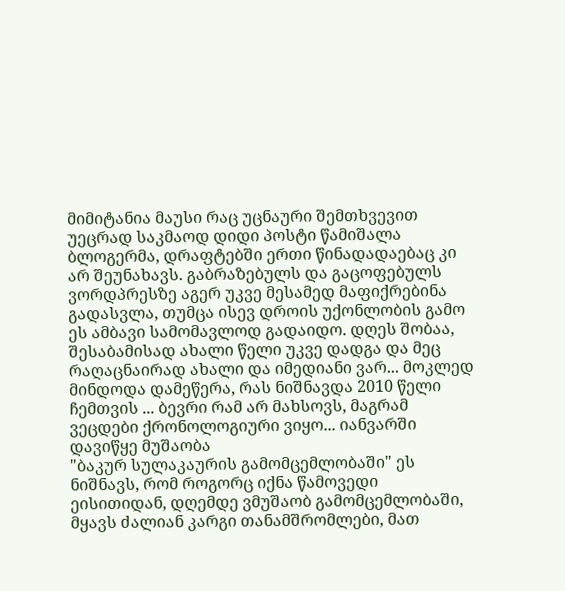მიმიტანია მაუსი რაც უცნაური შემთხვევით უეცრად საკმაოდ დიდი პოსტი წამიშალა ბლოგერმა, დრაფტებში ერთი წინადადაებაც კი არ შეუნახავს. გაბრაზებულს და გაცოფებულს ვორდპრესზე აგერ უკვე მესამედ მაფიქრებინა გადასვლა, თუმცა ისევ დროის უქონლობის გამო ეს ამბავი სამომავლოდ გადაიდო. დღეს შობაა, შესაბამისად ახალი წელი უკვე დადგა და მეც რაღაცნაირად ახალი და იმედიანი ვარ... მოკლედ მინდოდა დამეწერა, რას ნიშნავდა 2010 წელი ჩემთვის ... ბევრი რამ არ მახსოვს, მაგრამ ვეცდები ქრონოლოგიური ვიყო... იანვარში დავიწყე მუშაობა
"ბაკურ სულაკაურის გამომცემლობაში" ეს ნიშნავს, რომ როგორც იქნა წამოვედი
ეისითიდან, დღემდე ვმუშაობ გამომცემლობაში, მყავს ძალიან კარგი თანამშრომლები, მათ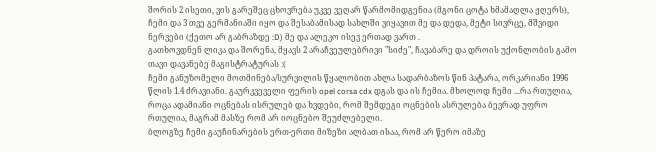შორის 2 ისეთი, ვის გარეშეც ცხოვრება უკვე ვეღარ წარმომიდგენია (მგონი ცოტა ხმამაღლა ჟღერს), ჩემი და 3 თვე გერმანიაში იყო და შესაბამისად სახლში ვიყავით მე და დედა, მეტი სივრცე, მშვიდი ნერვები (ქეთო არ გაბრაზდე :D) მე და ალეკო ისევ ერთად ვართ .
გათხოვდნენ ლიკა და შორენა, მყავს 2 არაჩვეულებრივი "სიძე", ჩავაბარე და დროის უქონლობის გამო თავი დავანებე მაგისტრატურას :(
ჩემი განუზომელი მოთმინება/სურვილის წყალობით ახლა სადარბაზოს წინ პატარა, ორკარიანი 1996 წლის 1.4 ძრავიანი. გაურკვეველი ფერის opel corsa cdx დგას და ის ჩემია. მხოლოდ ჩემი ...რა რთულია, როცა ადამიანი ოცნებას ისრულებ და ხვდები, რომ შემდეგი ოცნების ასრულება ბევრად უფრო რთულია, მაგრამ მასზე რომ არ იოცნებო შეუძლებელი.
ბლოგზე ჩემი გაუჩინარების ერთ-ერთი მიზეზი ალბათ ისაა, რომ არ წერო იმაზე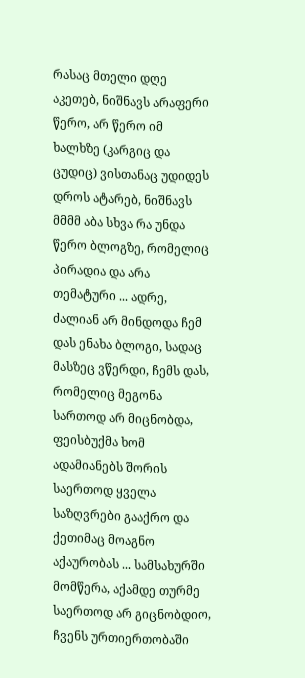რასაც მთელი დღე აკეთებ, ნიშნავს არაფერი წერო, არ წერო იმ ხალხზე (კარგიც და ცუდიც) ვისთანაც უდიდეს დროს ატარებ, ნიშნავს მმმმ აბა სხვა რა უნდა წერო ბლოგზე, რომელიც პირადია და არა თემატური ... ადრე, ძალიან არ მინდოდა ჩემ დას ენახა ბლოგი, სადაც მასზეც ვწერდი, ჩემს დას, რომელიც მეგონა სართოდ არ მიცნობდა, ფეისბუქმა ხომ ადამიანებს შორის საერთოდ ყველა საზღვრები გააქრო და ქეთიმაც მოაგნო აქაურობას ... სამსახურში მომწერა, აქამდე თურმე საერთოდ არ გიცნობდიო, ჩვენს ურთიერთობაში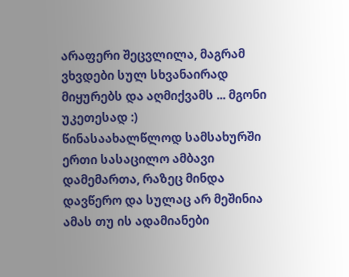არაფერი შეცვლილა, მაგრამ ვხვდები სულ სხვანაირად მიყურებს და აღმიქვამს ... მგონი უკეთესად :)
წინასაახალწლოდ სამსახურში ერთი სასაცილო ამბავი დამემართა, რაზეც მინდა დავწერო და სულაც არ მეშინია ამას თუ ის ადამიანები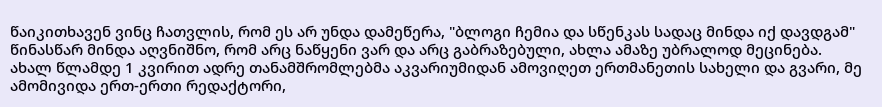წაიკითხავენ ვინც ჩათვლის, რომ ეს არ უნდა დამეწერა, "ბლოგი ჩემია და სწენკას სადაც მინდა იქ დავდგამ" წინასწარ მინდა აღვნიშნო, რომ არც ნაწყენი ვარ და არც გაბრაზებული, ახლა ამაზე უბრალოდ მეცინება.
ახალ წლამდე 1 კვირით ადრე თანამშრომლებმა აკვარიუმიდან ამოვიღეთ ერთმანეთის სახელი და გვარი, მე ამომივიდა ერთ-ერთი რედაქტორი,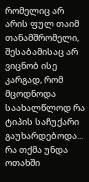რომელიც არ არის ფულ თაიმ თანამშრომელი, შესაბამისაც არ ვიცნობ ისე კარგად, რომ მცოდნოდა საახალწლოდ რა ტიპის საჩუქარი გაუხარდებოდა... რა თქმა უნდა ოთახში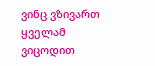ვინც ვზივართ ყველამ ვიცოდით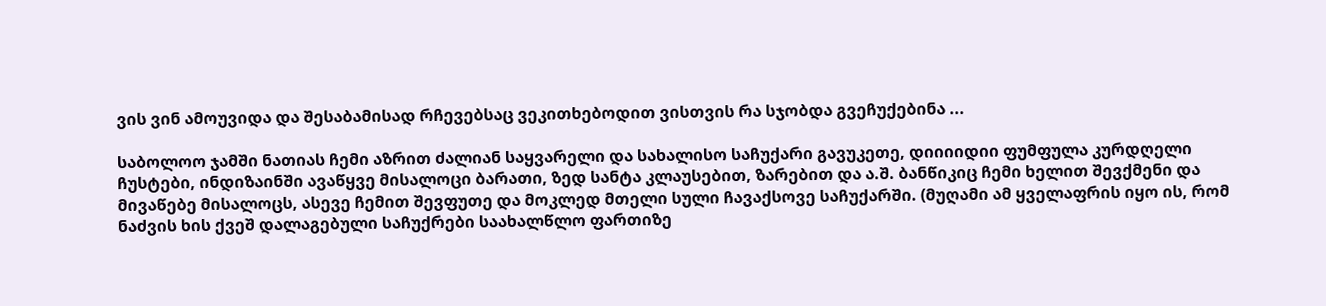ვის ვინ ამოუვიდა და შესაბამისად რჩევებსაც ვეკითხებოდით ვისთვის რა სჯობდა გვეჩუქებინა ...

საბოლოო ჯამში ნათიას ჩემი აზრით ძალიან საყვარელი და სახალისო საჩუქარი გავუკეთე, დიიიიდიი ფუმფულა კურდღელი ჩუსტები, ინდიზაინში ავაწყვე მისალოცი ბარათი, ზედ სანტა კლაუსებით, ზარებით და ა.შ. ბანწიკიც ჩემი ხელით შევქმენი და მივაწებე მისალოცს, ასევე ჩემით შევფუთე და მოკლედ მთელი სული ჩავაქსოვე საჩუქარში. (მუღამი ამ ყველაფრის იყო ის, რომ ნაძვის ხის ქვეშ დალაგებული საჩუქრები საახალწლო ფართიზე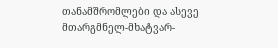თანამშრომლები და ასევე მთარგმნელ-მხატვარ-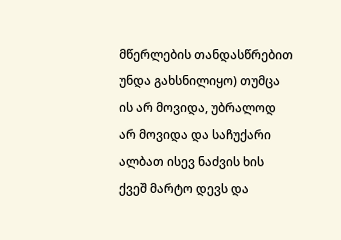მწერლების თანდასწრებით უნდა გახსნილიყო) თუმცა ის არ მოვიდა, უბრალოდ არ მოვიდა და საჩუქარი ალბათ ისევ ნაძვის ხის ქვეშ მარტო დევს და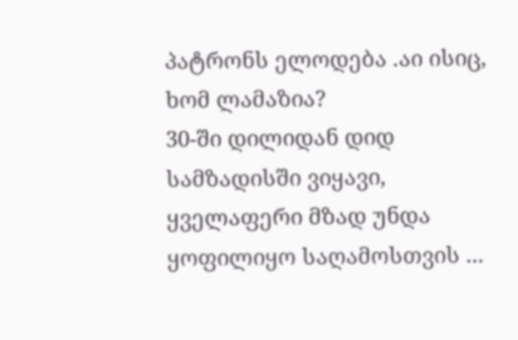პატრონს ელოდება .აი ისიც, ხომ ლამაზია?
30-ში დილიდან დიდ სამზადისში ვიყავი, ყველაფერი მზად უნდა ყოფილიყო საღამოსთვის ...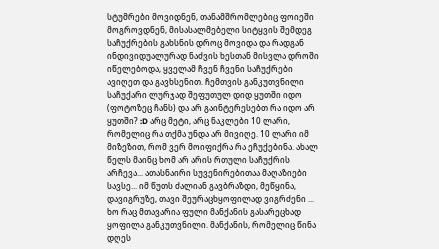სტუმრები მოვიდნენ, თანამშრომლებიც ფოიეში მოგროვდნენ, მისასალმებელი სიტყვის შემდეგ საჩუქრების გახსნის დროც მოვიდა და რადგან ინდივიდუალურად ნაძვის ხესთან მისვლა დროში იწელებოდა, ყველამ ჩვენ ჩვენი საჩუქრები ავიღეთ და გავხსენით. ჩემთვის განკუთვნილი საჩუქარი ლურჯად შეფუთულ დიდ ყუთში იდო (ფოტოზეც ჩანს) და არ გაინტერესებთ რა იდო არ ყუთში? :D არც მეტი, არც ნაკლები 10 ლარი, რომელიც რა თქმა უნდა არ მივიღე. 10 ლარი იმ მიზეზით, რომ ვერ მოიფიქრა რა ეჩუქებინა. ახალ წელს მაინც ხომ არ არის რთული საჩუქრის არჩევა... ათასნაირი სუვენირებითაა მაღაზიები სავსე... იმ წუთს ძალიან გავბრაზდი, მეწყინა, დავიგრუზე, თავი შეურაცხყოფილად ვიგრძენი ... ხო რაც მთავარია ფული მანქანის გასარეცხად ყოფილა განკუთვნილი. მანქანის, რომელიც წინა დღეს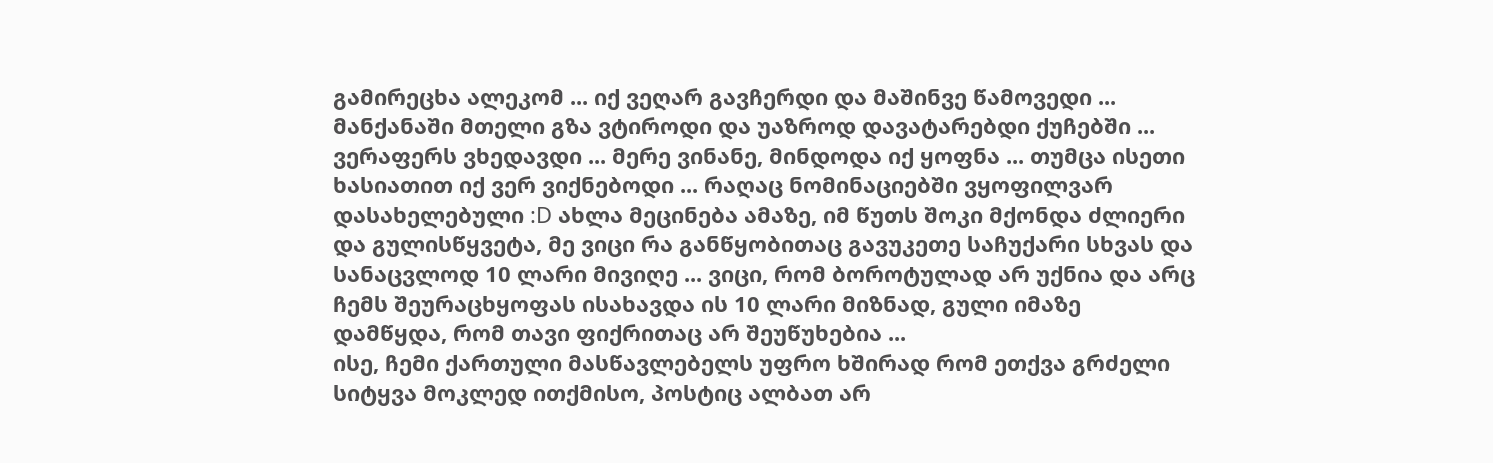გამირეცხა ალეკომ ... იქ ვეღარ გავჩერდი და მაშინვე წამოვედი ... მანქანაში მთელი გზა ვტიროდი და უაზროდ დავატარებდი ქუჩებში ... ვერაფერს ვხედავდი ... მერე ვინანე, მინდოდა იქ ყოფნა ... თუმცა ისეთი ხასიათით იქ ვერ ვიქნებოდი ... რაღაც ნომინაციებში ვყოფილვარ დასახელებული :D ახლა მეცინება ამაზე, იმ წუთს შოკი მქონდა ძლიერი და გულისწყვეტა, მე ვიცი რა განწყობითაც გავუკეთე საჩუქარი სხვას და სანაცვლოდ 10 ლარი მივიღე ... ვიცი, რომ ბოროტულად არ უქნია და არც ჩემს შეურაცხყოფას ისახავდა ის 10 ლარი მიზნად, გული იმაზე დამწყდა, რომ თავი ფიქრითაც არ შეუწუხებია ...
ისე, ჩემი ქართული მასწავლებელს უფრო ხშირად რომ ეთქვა გრძელი სიტყვა მოკლედ ითქმისო, პოსტიც ალბათ არ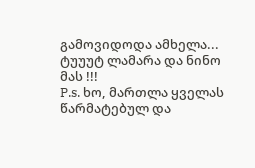გამოვიდოდა ამხელა...
ტუუუტ ლამარა და ნინო მას !!!
P.s. ხო, მართლა ყველას წარმატებულ და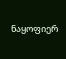ნაყოფიერ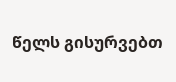წელს გისურვებთ